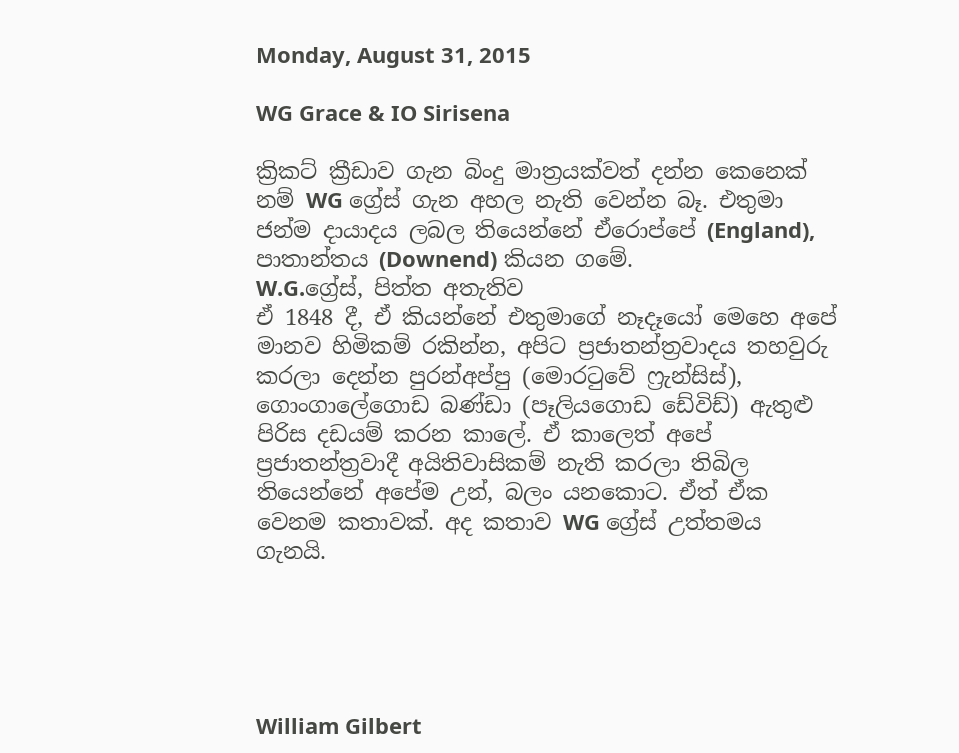Monday, August 31, 2015

WG Grace & IO Sirisena

ක්‍රිකට් ක්‍රීඩාව ගැන බිංදු මාත්‍රයක්වත් දන්න කෙනෙක් නම් WG ග්‍රේස් ගැන අහල නැති වෙන්න බෑ. එතුමා ජන්ම දායාදය ලබල තියෙන්නේ ඒරොප්පේ (England), පාතාන්තය (Downend) කියන ගමේ.
W.G.ග්‍රේස්, පිත්ත අතැතිව
ඒ 1848 දී, ඒ කියන්නේ එතුමාගේ නෑදෑයෝ මෙහෙ අපේ මානව හිමිකම් රකින්න, අපිට ප්‍රජාතන්ත්‍රවාදය තහවුරු කරලා දෙන්න පුරන්අප්පු (මොරටුවේ ෆ්‍රැන්සිස්), ගොංගාලේගොඩ බණ්ඩා (පෑලියගොඩ ඩේවිඩ්) ඇතුළු පිරිස දඩයම් කරන කාලේ. ඒ කාලෙත් අපේ ප්‍රජාතන්ත්‍රවාදී අයිතිවාසිකම් නැති කරලා තිබිල තියෙන්නේ අපේම උන්, බලං යනකොට. ඒත් ඒක වෙනම කතාවක්. අද කතාව WG ග්‍රේස් උත්තමය ගැනයි.





William Gilbert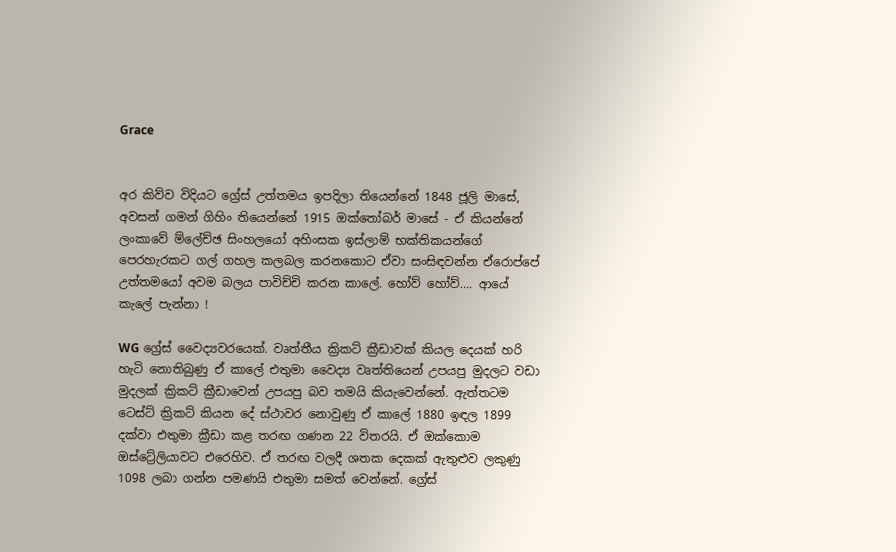Grace


අර කිව්ව විදියට ග්‍රේස් උත්තමය ඉපදිලා තියෙන්නේ 1848 ජූලි මාසේ, අවසන් ගමන් ගිහිං තියෙන්නේ 1915 ඔක්තෝබර් මාසේ - ඒ කියන්නේ ලංකාවේ ම්ලේච්ඡ සිංහලයෝ අහිංසක ඉස්ලාම් භක්තිකයන්ගේ පෙරහැරකට ගල් ගහල කලබල කරනකොට ඒවා සංසිඳවන්න ඒරොප්පේ උත්තමයෝ අවම බලය පාවිච්චි කරන කාලේ. හෝව් හෝව්.... ආයේ කැලේ පැන්නා !

WG ග්‍රේස් වෛද්‍යවරයෙක්. වෘත්තීය ක්‍රිකට් ක්‍රීඩාවක් කියල දෙයක් හරි හැටි නොතිබුණු ඒ කාලේ එතුමා වෛද්‍ය වෘත්තියෙන් උපයපු මුදලට වඩා මුදලක් ක්‍රිකට් ක්‍රීඩාවෙන් උපයපු බව තමයි කියැවෙන්නේ. ඇත්තටම ටෙස්ට් ක්‍රිකට් කියන දේ ස්ථාවර නොවුණු ඒ කාලේ 1880 ඉඳල 1899 දක්වා එතුමා ක්‍රීඩා කළ තරඟ ගණන 22 විතරයි. ඒ ඔක්කොම ඔස්ට්‍රේලියාවට එරෙහිව. ඒ තරඟ වලදී ශතක දෙකක් ඇතුළුව ලකුණු 1098 ලබා ගන්න පමණයි එතුමා සමත් වෙන්නේ. ග්‍රේස්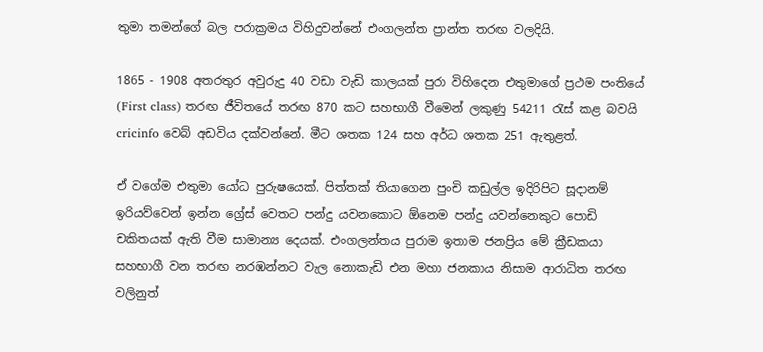තුමා තමන්ගේ බල පරාක්‍රමය විහිදුවන්නේ එංගලන්ත ප්‍රාන්ත තරඟ වලදියි.

1865 - 1908 අතරතුර අවුරුදු 40 වඩා වැඩි කාලයක් පුරා විහිදෙන එතුමාගේ ප්‍රථම පංතියේ (First class) තරඟ ජීවිතයේ තරඟ 870 කට සහභාගී වීමෙන් ලකුණු 54211 රැස් කළ බවයි cricinfo වෙබ් අඩවිය දක්වන්නේ. මීට ශතක 124 සහ අර්ධ ශතක 251 ඇතුළත්.

ඒ වගේම එතුමා යෝධ පුරුෂයෙක්. පිත්තක් තියාගෙන පුංචි කඩුල්ල ඉදිරිපිට සූදානම් ඉරියව්වෙන් ඉන්න ග්‍රේස් වෙතට පන්දු යවනකොට ඕනෙම පන්දු යවන්නෙකුට පොඩි චකිතයක් ඇති වීම සාමාන්‍ය දෙයක්. එංගලන්තය පුරාම ඉතාම ජනප්‍රිය මේ ක්‍රීඩකයා සහභාගී වන තරඟ නරඹන්නට වැල නොකැඩි එන මහා ජනකාය නිසාම ආරාධිත තරඟ වලිනුත්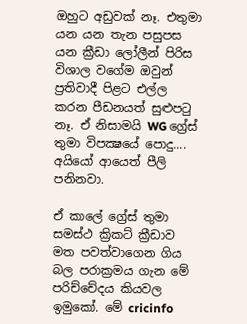ඔහුට අඩුවක් නෑ. එතුමා යන යන තැන පසුපස යන ක්‍රීඩා ලෝලීන් පිරිස විශාල වගේම ඔවුන් ප්‍රතිවාදී පිළට එල්ල කරන පීඩනයත් සුළුපටු නෑ. ඒ නිසාමයි WG ග්‍රේස් තුමා විපක්‍ෂයේ පොදු.... අයියෝ ආයෙත් පීලි පනිනවා.

ඒ කාලේ ග්‍රේස් තුමා සමස්ථ ක්‍රිකට් ක්‍රීඩාව මත පවත්වාගෙන ගිය බල පරාක්‍රමය ගැන මේ පරිච්චේදය කියවල ඉමුකෝ. මේ cricinfo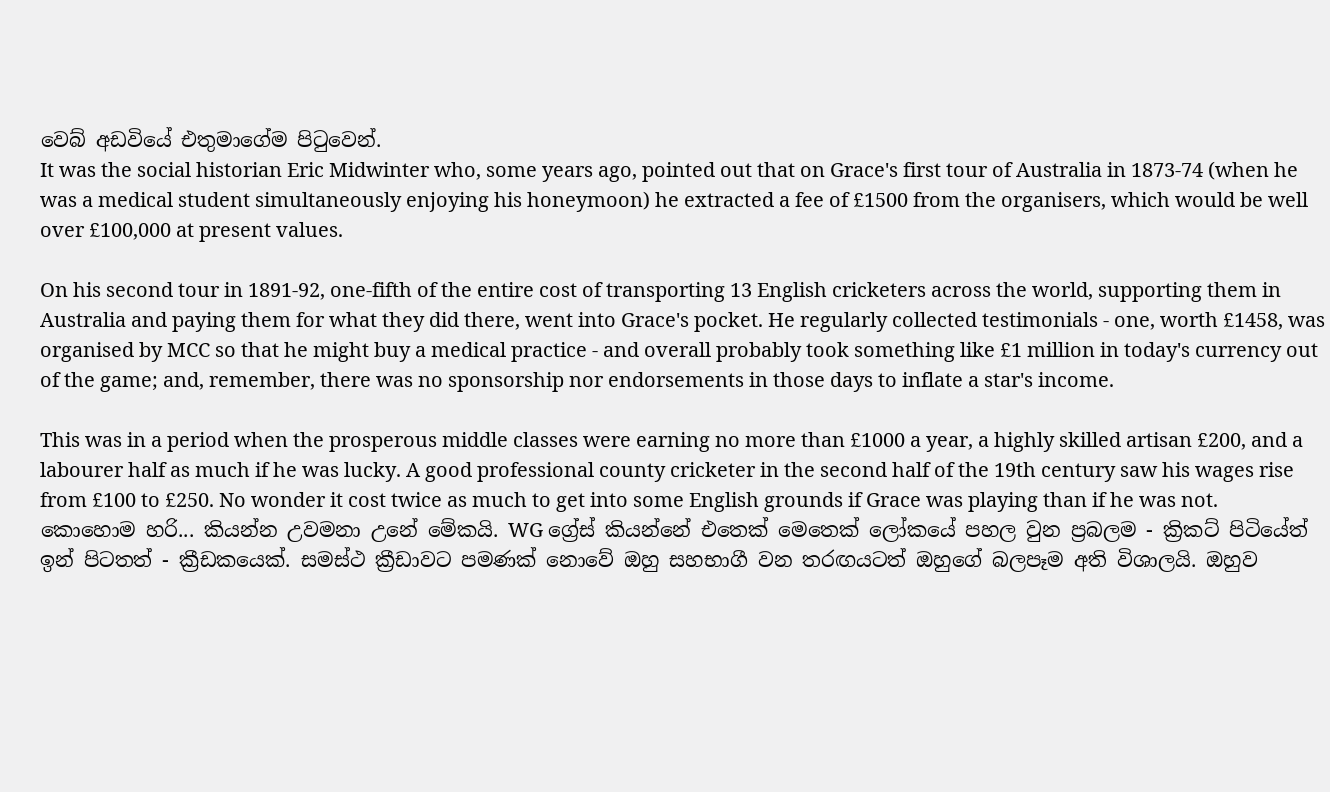වෙබ් අඩවියේ එතුමාගේම පිටුවෙන්.
It was the social historian Eric Midwinter who, some years ago, pointed out that on Grace's first tour of Australia in 1873-74 (when he was a medical student simultaneously enjoying his honeymoon) he extracted a fee of £1500 from the organisers, which would be well over £100,000 at present values.

On his second tour in 1891-92, one-fifth of the entire cost of transporting 13 English cricketers across the world, supporting them in Australia and paying them for what they did there, went into Grace's pocket. He regularly collected testimonials - one, worth £1458, was organised by MCC so that he might buy a medical practice - and overall probably took something like £1 million in today's currency out of the game; and, remember, there was no sponsorship nor endorsements in those days to inflate a star's income.

This was in a period when the prosperous middle classes were earning no more than £1000 a year, a highly skilled artisan £200, and a labourer half as much if he was lucky. A good professional county cricketer in the second half of the 19th century saw his wages rise from £100 to £250. No wonder it cost twice as much to get into some English grounds if Grace was playing than if he was not.
කොහොම හරි... කියන්න උවමනා උනේ මේකයි. WG ග්‍රේස් කියන්නේ එතෙක් මෙතෙක් ලෝකයේ පහල වුන ප්‍රබලම - ක්‍රිකට් පිටියේත් ඉන් පිටතත් - ක්‍රීඩකයෙක්. සමස්ථ ක්‍රීඩාවට පමණක් නොවේ ඔහු සහභාගී වන තරඟයටත් ඔහුගේ බලපෑම අති විශාලයි. ඔහුව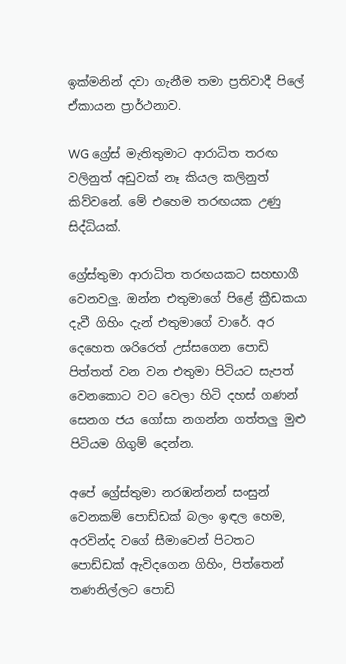ඉක්මනින් දවා ගැනීම තමා ප්‍රතිවාදී පිලේ ඒකායන ප්‍රාර්ථනාව.

WG ග්‍රේස් මැතිතුමාට ආරාධිත තරඟ වලිනුත් අඩුවක් නෑ කියල කලිනුත් කිව්වනේ. මේ එහෙම තරඟයක උණු සිද්ධියක්.

ග්‍රේස්තුමා ආරාධිත තරඟයකට සහභාගී වෙනවලු. ඔන්න එතුමාගේ පිළේ ක්‍රීඩකයා දැවී ගිහිං දැන් එතුමාගේ වාරේ. අර දෙහෙත ශරිරෙත් උස්සගෙන පොඩි පිත්තත් වන වන එතුමා පිටියට සැපත් වෙනකොට වට වෙලා හිටි දහස් ගණන් සෙනග ජය ගෝසා නගන්න ගත්තලු මුළු පිටියම ගිගුම් දෙන්න.

අපේ ග්‍රේස්තුමා නරඹන්නන් සංසුන් වෙනකම් පොඩ්ඩක් බලං ඉඳල හෙම, අරවින්ද වගේ සීමාවෙන් පිටතට පොඩ්ඩක් ඇවිදගෙන ගිහිං, පිත්තෙන් තණනිල්ලට පොඩි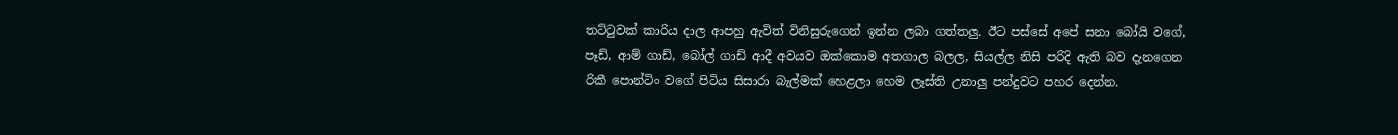තට්ටුවක් කාරිය දාල ආපහු ඇවිත් විනිසුරුගෙන් ඉන්න ලබා ගත්තලු. ඊට පස්සේ අපේ සනා බෝයි වගේ, පෑඩ්, ආම් ගාඩ්, බෝල් ගාඩ් ආදී අවයව ඔක්කොම අතගාල බලල, සියල්ල නිසි පරිදි ඇති බව දැනගෙන රිකී පොන්ටිං වගේ පිටිය සිසාරා බැල්මක් හෙළලා හෙම ලෑස්ති උනාලු පන්දුවට පහර දෙන්න.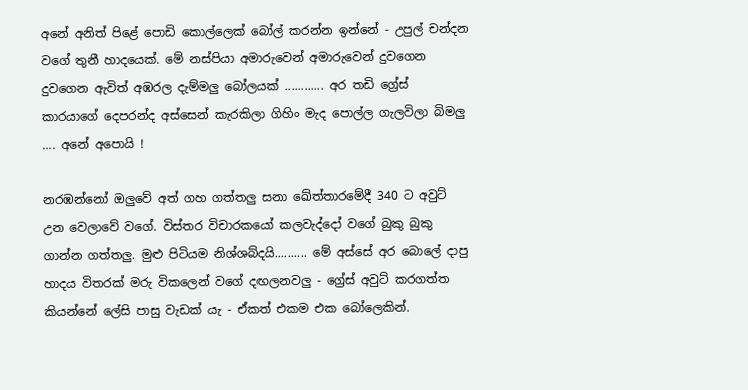අනේ අනිත් පිළේ පොඩි කොල්ලෙක් බෝල් කරන්න ඉන්නේ - උපුල් චන්දන වගේ තුනී හාදයෙක්. මේ නස්පියා අමාරුවෙන් අමාරුවෙන් දුවගෙන දුවගෙන ඇවිත් අඹරල දැම්මලු බෝලයක් ............ අර තඩි ග්‍රේස් කාරයාගේ දෙපරන්ද අස්සෙන් කැරකිලා ගිහිං මැද පොල්ල ගැලවිලා බිමලු .... අනේ අපොයි !

නරඹන්නෝ ඔලුවේ අත් ගහ ගත්තලු සනා ඛේත්තාරමේදී 340 ට අවුට් උන වෙලාවේ වගේ. විස්තර විචාරකයෝ කලවැද්දෝ වගේ බුකු බුකු ගාන්න ගත්තලු. මුළු පිටියම නිශ්ශබ්දයි.......... මේ අස්සේ අර බොලේ දාපු හාදය විතරක් මරු විකලෙන් වගේ දඟලනවලු - ග්‍රේස් අවුට් කරගත්ත කියන්නේ ලේසි පාසු වැඩක් යැ - ඒකත් එකම එක බෝලෙකින්.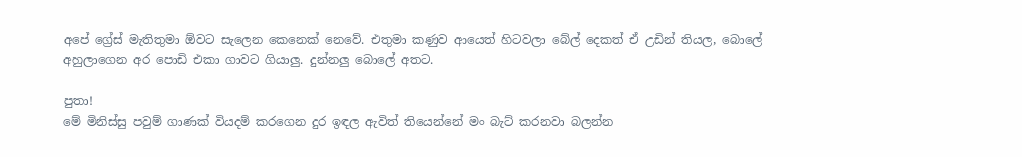අපේ ග්‍රේස් මැතිතුමා ඕවට සැලෙන කෙනෙක් නෙවේ. එතුමා කණුව ආයෙත් හිටවලා බේල් දෙකත් ඒ උඩින් තියල, බොලේ අහුලාගෙන අර පොඩි එකා ගාවට ගියාලු. දුන්නලු බොලේ අතට.

පුතා!
මේ මිනිස්සු පවුම් ගාණක් වියදම් කරගෙන දුර ඉඳල ඇවිත් තියෙන්නේ මං බැට් කරනවා බලන්න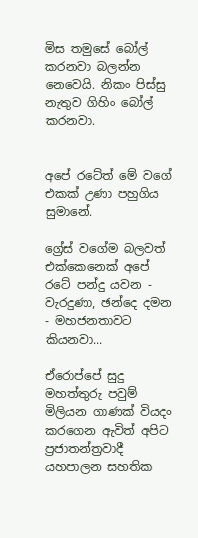මිස තමුසේ බෝල් කරනවා බලන්න නෙවෙයි. නිකං පිස්සු නැතුව ගිහිං බෝල් කරනවා.


අපේ රටේත් මේ වගේ එකක් උණා පහුගිය සුමානේ.

ග්‍රේස් වගේම බලවත් එක්කෙනෙක් අපේ රටේ පන්දු යවන - වැරදුණා, ඡන්දෙ දමන - මහජනතාවට කියනවා...

ඒරොප්පේ සුදු මහත්තුරු පවුම් මිලියන ගාණක් වියදං කරගෙන ඇවිත් අපිට ප්‍රජාතන්ත්‍රවාදී යහපාලන සහතික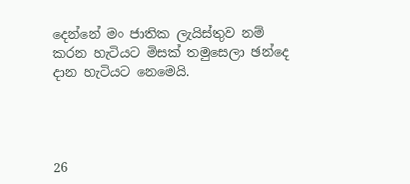දෙන්නේ මං ජාතික ලැයිස්තුව නම් කරන හැටියට මිසක් තමුසෙලා ඡන්දෙ දාන හැටියට නෙමෙයි.




26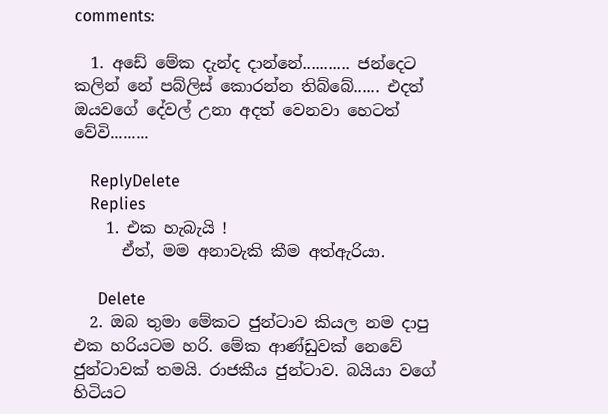comments:

  1. අඩේ මේක දැන්ද දාන්නේ........... ජන්දෙට කලින් නේ පබ්ලිස් කොරන්න තිබ්බේ...... එදත් ඔයවගේ දේවල් උනා අදත් වෙනවා හෙටත් වේවි.........

    ReplyDelete
    Replies
    1. එක හැබැයි !
      ඒත්, මම අනාවැකි කීම අත්ඇරියා.

      Delete
  2. ඔබ තුමා මේකට ජුන්ටාව කියල නම දාපු එක හරියටම හරි. මේක ආණ්ඩුවක් නෙවේ ජුන්ටාවක් තමයි. රාජකීය ජුන්ටාව. බයියා වගේ හිටියට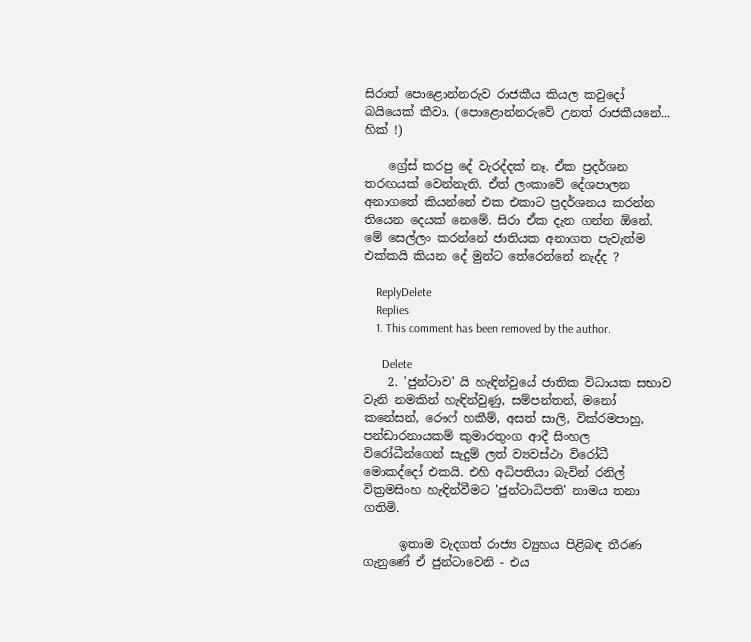සිරාත් පොළොන්නරුව රාජකීය කියල කවුදෝ බයියෙක් කීවා. (පොළොන්නරුවේ උනත් රාජකීයනේ... හික් !)

    ග්‍රේස් කරපු දේ වැරද්දක් නෑ. ඒක ප්‍රදර්ශන තරඟයක් වෙන්නැති. ඒත් ලංකාවේ දේශපාලන අනාගතේ කියන්නේ එක එකාට ප්‍රදර්ශනය කරන්න තියෙන දෙයක් නෙමේ. සිරා ඒක දැන ගන්න ඕනේ. මේ සෙල්ලං කරන්නේ ජාතියක අනාගත පැවැත්ම එක්කයි කියන දේ මුන්ට තේරෙන්නේ නැද්ද ?

    ReplyDelete
    Replies
    1. This comment has been removed by the author.

      Delete
    2. 'ජුන්ටාව' යි හැඳින්වුයේ ජාතික විධායක සභාව වැනි නමකින් හැඳින්වුණු, සම්පන්තන්, මනෝ කනේසන්, රෞෆ් හකීම්, අසත් සාලි, වික්රමපාහු, පන්ඩාරනායකම් කුමාරතුංග ආදී සිංහල විරෝධීන්ගෙන් සැදුම් ලත් ව්‍යවස්ථා විරෝධී මොකද්දෝ එකයි. එහි අධිපතියා බැවින් රනිල් වික්‍රමසිංහ හැඳින්වීමට 'ජුන්ටාධිපති' නාමය තනා ගතිමි.

      ඉතාම වැදගත් රාජ්‍ය ව්‍යුහය පිළිබඳ තීරණ ගැනුණේ ඒ ජුන්ටාවෙනි - එය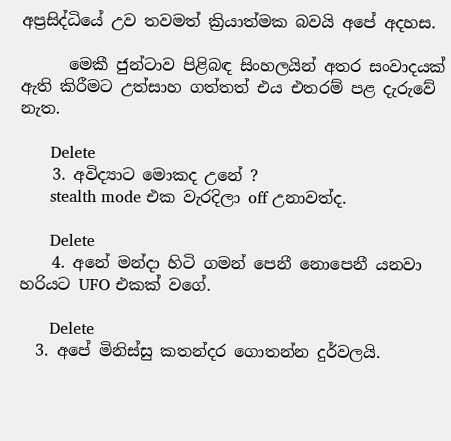අප්‍රසිද්ධියේ උව තවමත් ක්‍රියාත්මක බවයි අපේ අදහස.

      මෙකී ජුන්ටාව පිළිබඳ සිංහලයින් අතර සංවාදයක් ඇති කිරීමට උත්සාහ ගත්තත් එය එතරම් පළ දැරුවේ නැත.

      Delete
    3. අවිද්‍යාට මොකද උනේ ?
      stealth mode එක වැරදිලා off උනාවත්ද.

      Delete
    4. අනේ මන්දා හිටි ගමන් පෙනී නොපෙනී යනවා හරියට UFO එකක් වගේ.

      Delete
  3. අපේ මිනිස්සු කතන්දර ගොතන්න දුර්වලයි.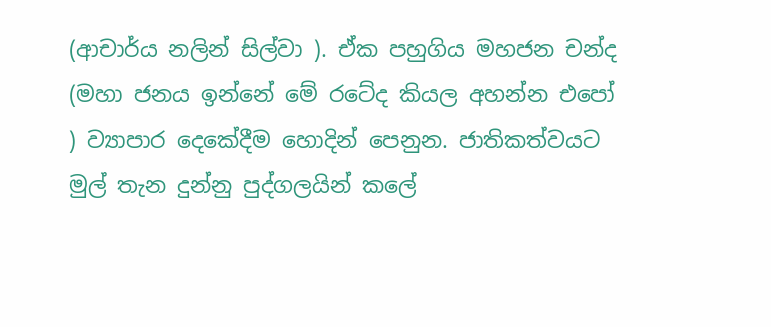(ආචාර්ය නලින් සිල්වා ). ඒක පහුගිය මහජන චන්ද (මහා ජනය ඉන්නේ මේ රටේද කියල අහන්න එපෝ ) ව්‍යාපාර දෙකේදීම හොදින් පෙනුන. ජාතිකත්වයට මුල් තැන දුන්නු පුද්ගලයින් කලේ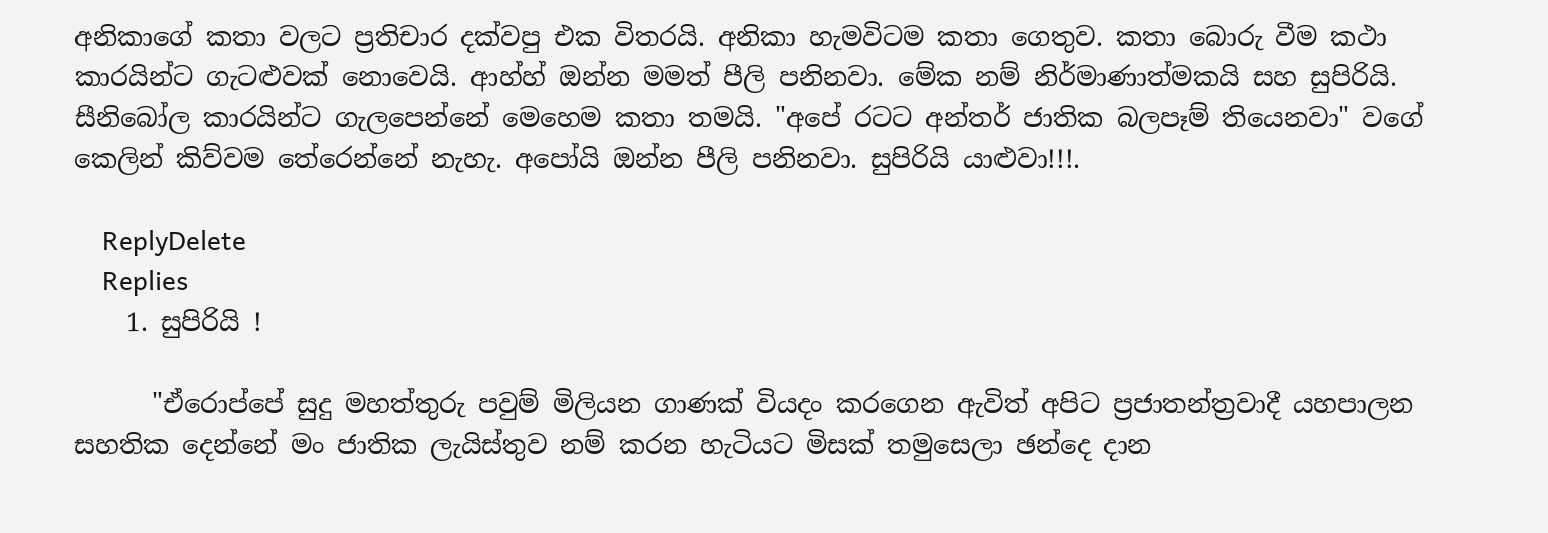අනිකාගේ කතා වලට ප්‍රතිචාර දක්වපු එක විතරයි. අනිකා හැමවිටම කතා ගෙතුව. කතා බොරු වීම කථා කාරයින්ට ගැටළුවක් නොවෙයි. ආහ්හ් ඔන්න මමත් පීලි පනිනවා. මේක නම් නිර්මාණාත්මකයි සහ සුපිරියි. සීනිබෝල කාරයින්ට ගැලපෙන්නේ මෙහෙම කතා තමයි. "අපේ රටට අන්තර් ජාතික බලපෑම් තියෙනවා" වගේ කෙලින් කිව්වම තේරෙන්නේ නැහැ. අපෝයි ඔන්න පීලි පනිනවා. සුපිරියි යාළුවා!!!.

    ReplyDelete
    Replies
    1. සුපිරියි !

      "ඒරොප්පේ සුදු මහත්තුරු පවුම් මිලියන ගාණක් වියදං කරගෙන ඇවිත් අපිට ප්‍රජාතන්ත්‍රවාදී යහපාලන සහතික දෙන්නේ මං ජාතික ලැයිස්තුව නම් කරන හැටියට මිසක් තමුසෙලා ඡන්දෙ දාන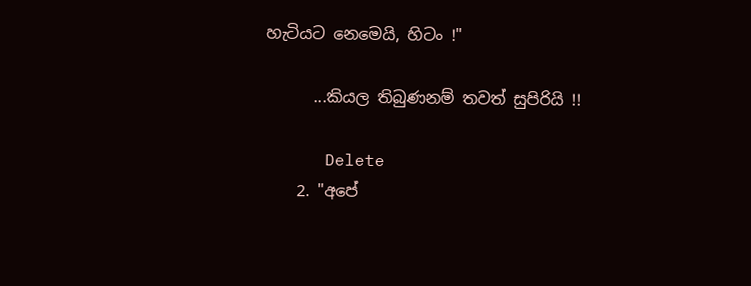හැටියට නෙමෙයි, හිටං !"

      ...කියල තිබුණනම් තවත් සුපිරියි !!

      Delete
    2. "අපේ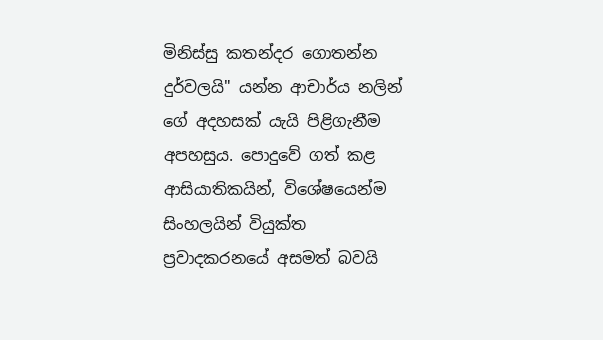මිනිස්සු කතන්දර ගොතන්න දුර්වලයි" යන්න ආචාර්ය නලින් ගේ අදහසක් යැයි පිළිගැනීම අපහසුය. පොදුවේ ගත් කළ ආසියාතිකයින්, විශේෂයෙන්ම සිංහලයින් වියුක්ත ප්‍රවාදකරනයේ අසමත් බවයි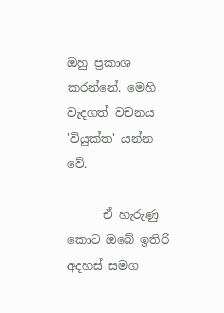ඔහු ප්‍රකාශ කරන්නේ. මෙහි වැදගත් වචනය 'වියුක්ත' යන්න වේ.

      ඒ හැරුණු කොට ඔබේ ඉතිරි අදහස් සමග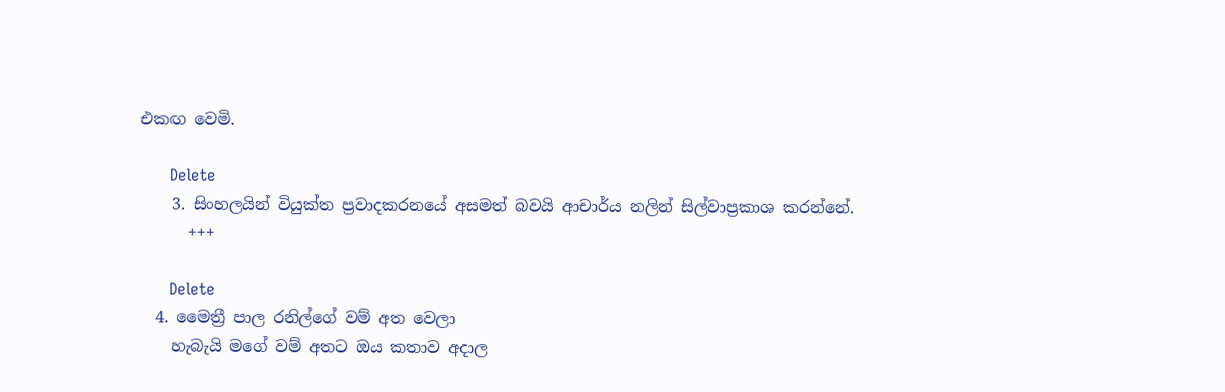එකඟ වෙමි.

      Delete
    3. සිංහලයින් වියුක්ත ප්‍රවාදකරනයේ අසමත් බවයි ආචාර්ය නලින් සිල්වාප්‍රකාශ කරන්නේ.
      +++

      Delete
  4. මෛත්‍රී පාල රනිල්ගේ වම් අත වෙලා
    හැබැයි මගේ වම් අතට ඔය කතාව අදාල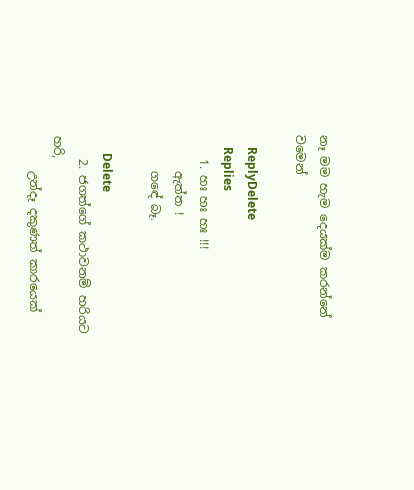නෑ මම හැම දෙයක්ම කරන්නේ වමෙන්

    ReplyDelete
    Replies
    1. හඃ හඃ හඃ !!!
      ඇත්ත !
      ගඳේ බෑ.

      Delete
    2. ජගත්ගේ කථාවනම් හරියට හරි,
      උන්දෑ දකුණත් කාරයෙක්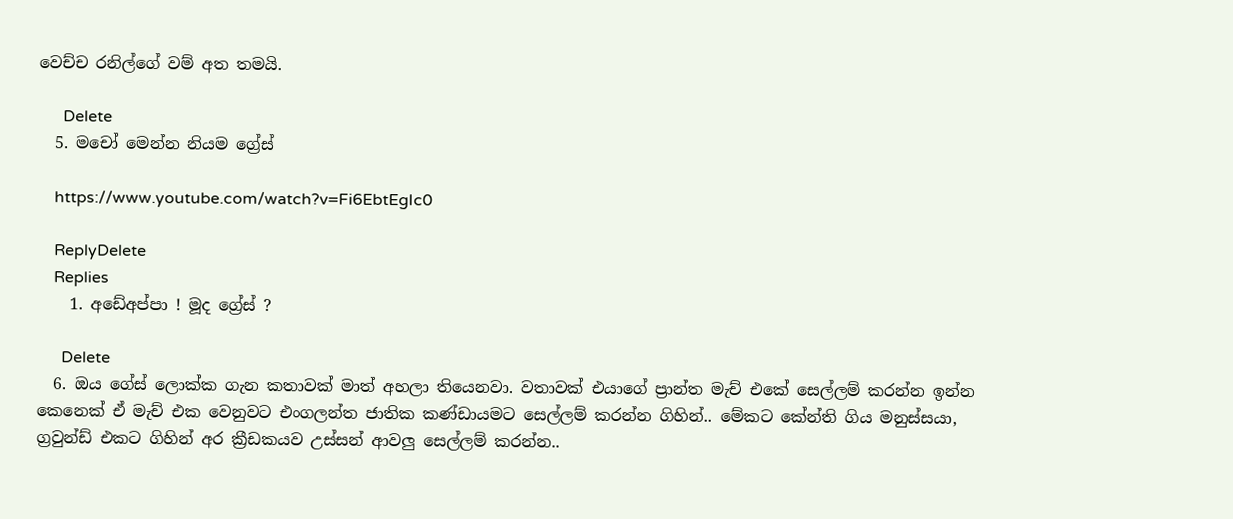වෙච්ච රනිල්ගේ වම් අත තමයි.

      Delete
  5. මචෝ මෙන්න නියම ග්‍රේස්

    https://www.youtube.com/watch?v=Fi6EbtEgIc0

    ReplyDelete
    Replies
    1. අඩේඅප්පා ! මූද ග්‍රේස් ?

      Delete
  6. ඔය ගේස් ලොක්ක ගැන කතාවක් මාත් අහලා තියෙනවා. වතාවක් එයාගේ ප්‍රාන්ත මැච් එකේ සෙල්ලම් කරන්න ඉන්න කෙනෙක් ඒ මැච් එක වෙනුවට එංගලන්ත ජාතික කණ්ඩායමට සෙල්ලම් කරන්න ගිහින්.. මේකට කේන්ති ගිය මනුස්සයා, ග්‍රවුන්ඩ් එකට ගිහින් අර ක්‍රීඩකයව උස්සන් ආවලු සෙල්ලම් කරන්න..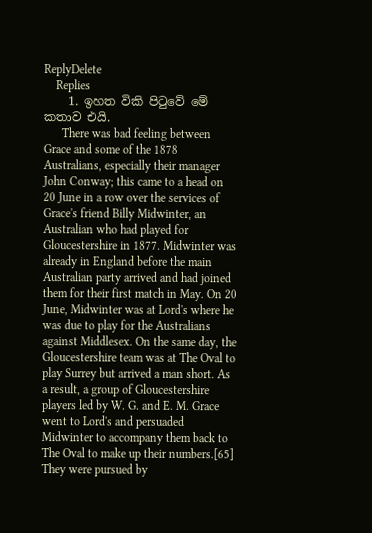ReplyDelete
    Replies
    1. ඉහත විකි පිටුවේ මේ කතාව එයි.
      There was bad feeling between Grace and some of the 1878 Australians, especially their manager John Conway; this came to a head on 20 June in a row over the services of Grace's friend Billy Midwinter, an Australian who had played for Gloucestershire in 1877. Midwinter was already in England before the main Australian party arrived and had joined them for their first match in May. On 20 June, Midwinter was at Lord's where he was due to play for the Australians against Middlesex. On the same day, the Gloucestershire team was at The Oval to play Surrey but arrived a man short. As a result, a group of Gloucestershire players led by W. G. and E. M. Grace went to Lord's and persuaded Midwinter to accompany them back to The Oval to make up their numbers.[65] They were pursued by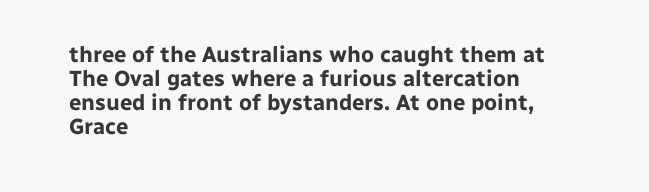three of the Australians who caught them at The Oval gates where a furious altercation ensued in front of bystanders. At one point, Grace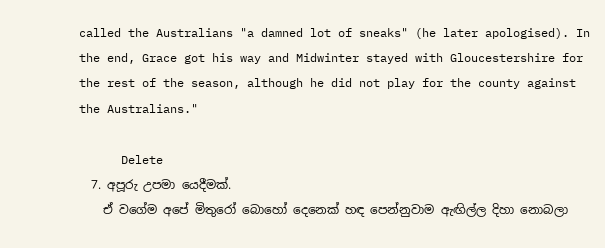called the Australians "a damned lot of sneaks" (he later apologised). In the end, Grace got his way and Midwinter stayed with Gloucestershire for the rest of the season, although he did not play for the county against the Australians."

      Delete
  7. අපූරු උපමා යෙදීමක්.
    ඒ වගේම අපේ මිතුරෝ බොහෝ දෙනෙක් හඳ පෙන්නුවාම ඇඟිල්ල දිහා නොබලා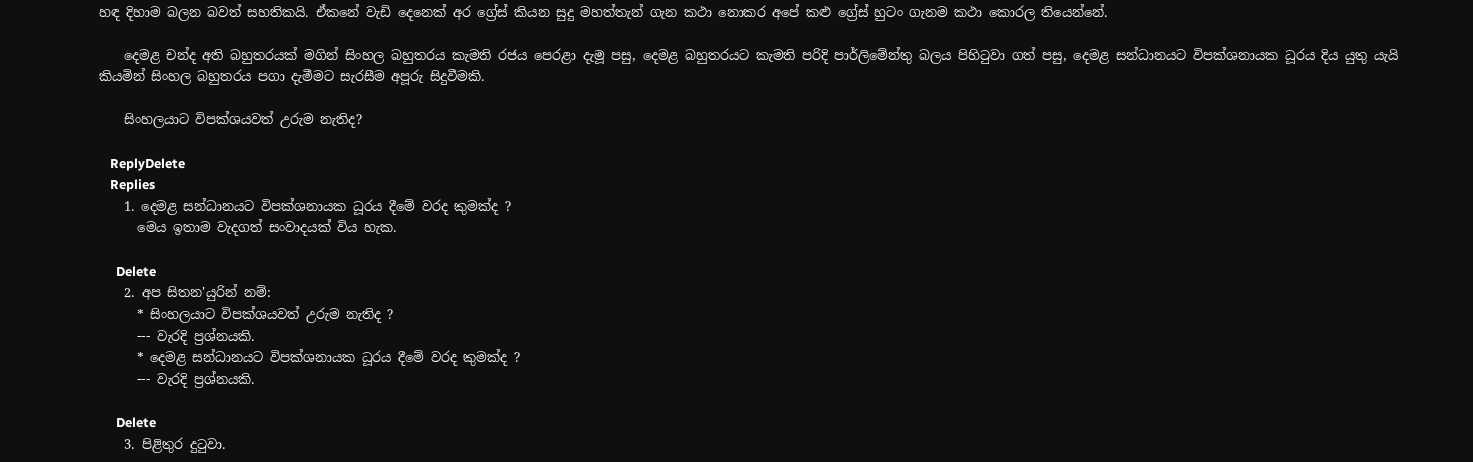හඳ දිහාම බලන බවත් සහතිකයි. ඒකනේ වැඩි දෙනෙක් අර ග්‍රේස් කියන සුදු මහත්තැන් ගැන කථා නොකර අපේ කළු ග්‍රේස් හුටං ගැනම කථා කොරල තියෙන්නේ.

    දෙමළ චන්ද අති බහුතරයක් මගින් සිංහල බහුතරය කැමති රජය පෙරළා දැමූ පසු, දෙමළ බහුතරයට කැමති පරිදි පාර්ලිමේන්තු බලය පිහිටුවා ගත් පසු, දෙමළ සන්ධානයට විපක්ශනායක ධූරය දිය යුතු යැයි කියමින් සිංහල බහුතරය පගා දැමීමට සැරසීම අපූරු සිදුවීමකි.

    සිංහලයාට විපක්ශයවත් උරුම නැතිද?

    ReplyDelete
    Replies
    1. දෙමළ සන්ධානයට විපක්ශනායක ධූරය දීමේ වරද කුමක්ද ?
      මෙය ඉතාම වැදගත් සංවාදයක් විය හැක.

      Delete
    2. අප සිතන'යුරින් නම්:
      * සිංහලයාට විපක්ශයවත් උරුම නැතිද ?
      --- වැරදි ප්‍රශ්නයකි.
      * දෙමළ සන්ධානයට විපක්ශනායක ධූරය දීමේ වරද කුමක්ද ?
      --- වැරදි ප්‍රශ්නයකි.

      Delete
    3. පිළිතුර දුටුවා.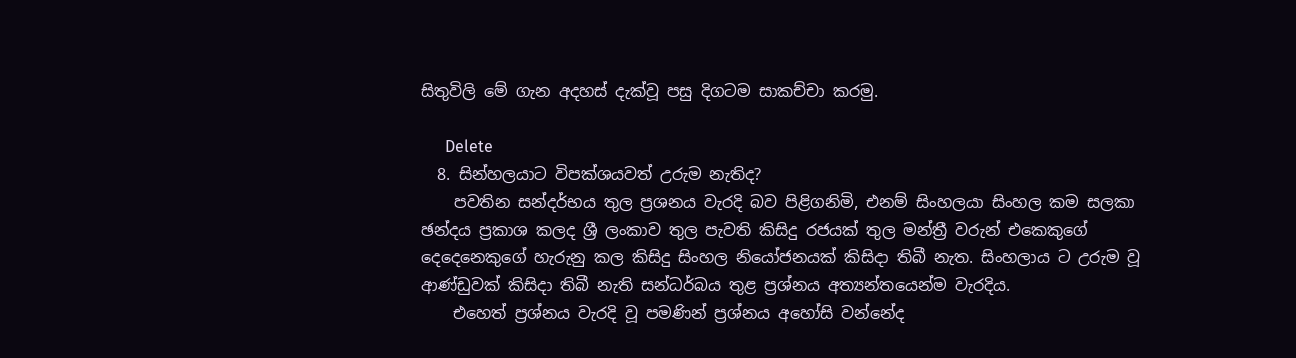සිතුවිලි මේ ගැන අදහස් දැක්වූ පසු දිගටම සාකච්චා කරමු.

      Delete
  8. සින්හලයාට විපක්ශයවත් උරුම නැතිද?
    පවතින සන්දර්භය තුල ප්‍රශනය වැරදි බව පිළිගනිමි, එනම් සිංහලයා සිංහල කම සලකා ඡන්දය ප්‍රකාශ කලද ශ්‍රී ලංකාව තුල පැවති කිසිදු රජයක් තුල මන්ත්‍රී වරුන් එකෙකුගේ දෙදෙනෙකුගේ හැරුනු කල කිසිදු සිංහල නියෝජනයක් කිසිදා තිබී නැත. සිංහලාය ට උරුම වූ ආණ්ඩුවක් කිසිදා තිබී නැති සන්ධර්බය තුළ ප්‍රශ්නය අත්‍යන්තයෙන්ම වැරදිය.
    එහෙත් ප්‍රශ්නය වැරදි වූ පමණින් ප්‍රශ්නය අහෝසි වන්නේද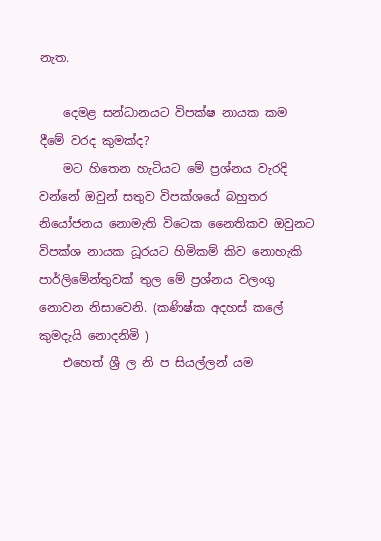නැත.

    දෙමළ සන්ධානයට විපක්ෂ නායක කම දීමේ වරද කුමක්ද?
    මට හිතෙන හැටියට මේ ප්‍රශ්නය වැරදි වන්නේ ඔවුන් සතුව විපක්ශයේ බහුතර නියෝජනය නොමැති විටෙක නෛතිකව ඔවුනට විපක්ශ නායක ධූරයට හිමිකම් කිව නොහැකි පාර්ලිමේන්තුවක් තුල මේ ප්‍රශ්නය වලංගු නොවන නිසාවෙනි. (කණිෂ්ක අදහස් කලේ කුමදැයි නොදනිමි )
    එහෙත් ශ්‍රී ල නි ප සියල්ලන් යම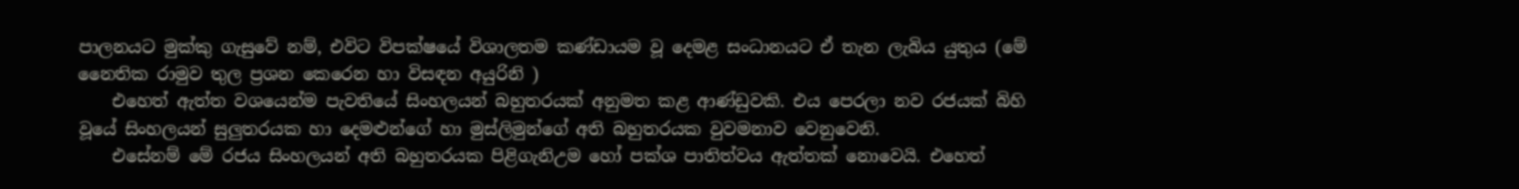පාලනයට මුක්කු ගැසුවේ නම්, එවිට විපක්ෂයේ විශාලතම කණ්ඩායම වූ දෙමළ සංධානයට ඒ තැන ලැබිය යුතුය (මේ නෛතික රාමුව තුල ප්‍රශන කෙරෙන හා විසඳන අයුරිනි )
    එහෙත් ඇත්ත වශයෙන්ම පැවතියේ සිංහලයන් බහුතරයක් අනුමත කළ ආණ්ඩුවකි. එය පෙරලා නව රජයක් බිහි වූයේ සිංහලයන් සුලුතරයක හා දෙමළුන්ගේ හා මුස්ලිමුන්ගේ අති බහුතරයක වුවමනාව වෙනුවෙනි.
    එසේනම් මේ රජය සිංහලයන් අති බහුතරයක පිළිගැනිඋම හෝ පක්ශ පාතිත්වය ඇත්තක් නොවෙයි. එහෙත්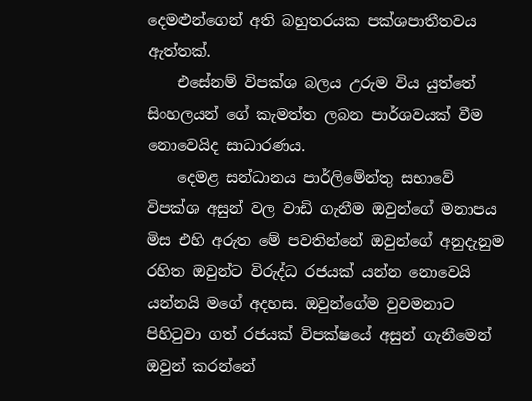දෙමළුන්ගෙන් අති බහුතරයක පක්ශපාතීතවය ඇත්තක්.
    එසේනම් විපක්ශ බලය උරුම විය යුත්තේ සිංහලයන් ගේ කැමත්ත ලබන පාර්ශවයක් වීම නොවෙයිද සාධාරණය.
    දෙමළ සන්ධානය පාර්ලිමේන්තු සභාවේ විපක්ශ අසුන් වල වාඩි ගැනීම ඔවුන්ගේ මනාපය මිස එහි අරුත මේ පවතින්නේ ඔවුන්ගේ අනුදැනුම රහිත ඔවුන්ට විරුද්ධ රජයක් යන්න නොවෙයි යන්නයි මගේ අදහස. ඔවුන්ගේම වුවමනාට පිහිටුවා ගත් රජයක් විපක්ෂයේ අසුන් ගැනීමෙන් ඔවුන් කරන්නේ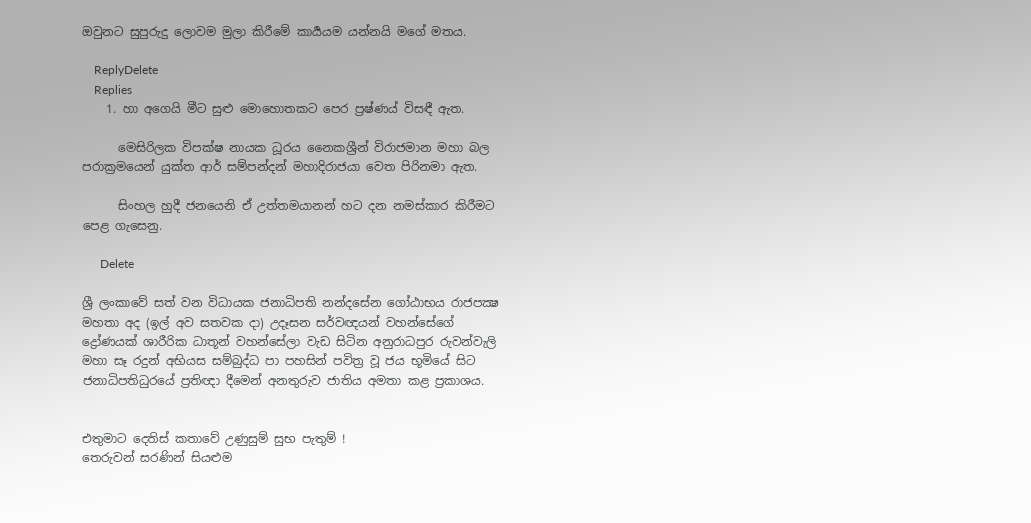ඔවුනට සුපුරුදු ලොවම මුලා කිරීමේ කාර්‍යයම යන්නයි මගේ මතය.

    ReplyDelete
    Replies
    1. හා අගෙයි මීට සුළු මොහොතකට පෙර ප්‍රෂ්ණය් විසඳී ඇත.

      මෙසිරිලක විපක්ෂ නායක ධූරය නෛකශ්‍රීන් විරාජමාන මහා බල පරාක්‍රමයෙන් යුක්ත ආර් සම්පන්දන් මහාදිරාජයා වෙත පිරිනමා ඇත.

      සිංහල හුදී ජනයෙනි ඒ උත්තමයානන් හට දන නමස්කාර කිරීමට පෙළ ගැසෙනු.

      Delete

ශ්‍රී ලංකාවේ සත් වන විධායක ජනාධිපති නන්දසේන ගෝඨාභය රාජපක්‍ෂ මහතා අද (ඉල් අව සතවක දා) උදෑසන සර්වඥයන් වහන්සේගේ ද්‍රෝණයක් ශාරීරික ධාතූන් වහන්සේලා වැඩ සිටින අනුරාධපුර රුවන්වැලි මහා සෑ රදුන් අභියස සම්බුද්ධ පා පහසින් පවිත්‍ර වූ ජය භූමියේ සිට ජනාධිපතිධුරයේ ප්‍රතිඥා දීමෙන් අනතුරුව ජාතිය අමතා කළ ප්‍රකාශය.


එතුමාට දෙතිස් කතාවේ උණුසුම් සුභ පැතුම් !
තෙරුවන් සරණින් සියළුම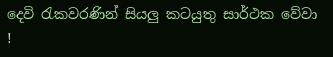දෙවි රැකවරණින් සියලු කටයුතු සාර්ථක වේවා !